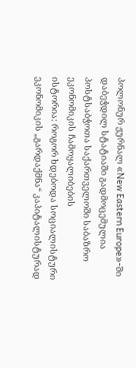პოლონურ ჟურნალ «New Eastern Europe»-ში დაბეჭდილ სტატიაში გადმოცემულია პოსტსაბჭოთა საქართველოში საბაზრო ეკონომიკის ჩამოყალიბების
ისტორია: როგორ ხდებოდა სოციალისტური ეკონომიკის „გარდაქმნა“ კაპიტალისტურად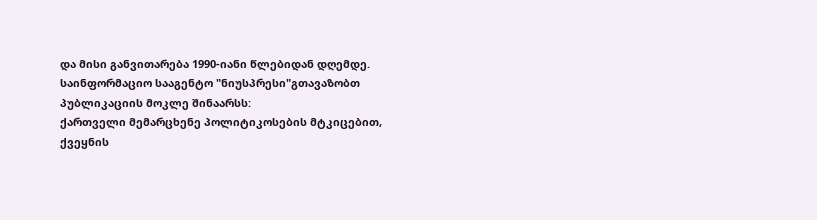და მისი განვითარება 1990-იანი წლებიდან დღემდე.
საინფორმაციო სააგენტო "ნიუსპრესი"გთავაზობთ პუბლიკაციის მოკლე შინაარსს:
ქართველი მემარცხენე პოლიტიკოსების მტკიცებით, ქვეყნის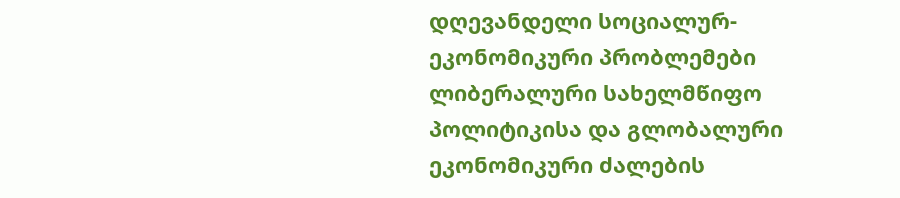დღევანდელი სოციალურ-ეკონომიკური პრობლემები ლიბერალური სახელმწიფო პოლიტიკისა და გლობალური ეკონომიკური ძალების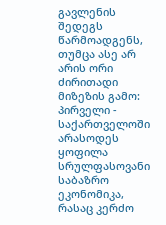გავლენის შედეგს წარმოადგენს, თუმცა ასე არ არის ორი ძირითადი მიზეზის გამო: პირველი - საქართველოში არასოდეს ყოფილა სრულფასოვანი საბაზრო ეკონომიკა, რასაც კერძო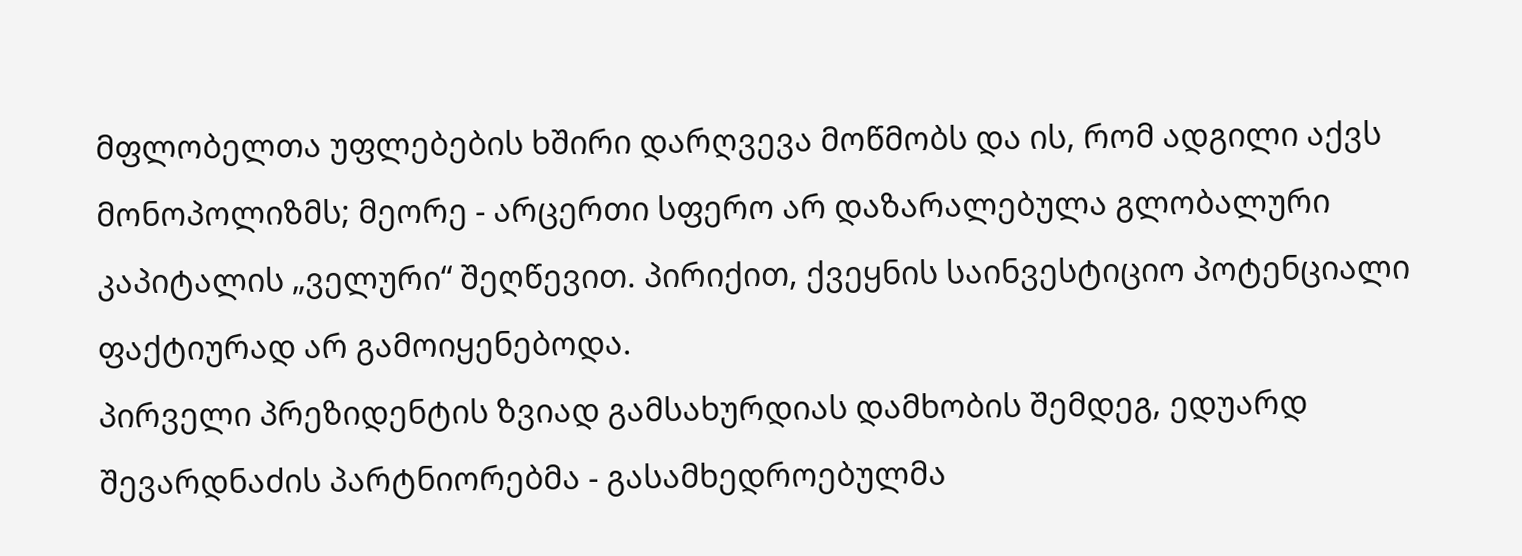მფლობელთა უფლებების ხშირი დარღვევა მოწმობს და ის, რომ ადგილი აქვს მონოპოლიზმს; მეორე - არცერთი სფერო არ დაზარალებულა გლობალური კაპიტალის „ველური“ შეღწევით. პირიქით, ქვეყნის საინვესტიციო პოტენციალი ფაქტიურად არ გამოიყენებოდა.
პირველი პრეზიდენტის ზვიად გამსახურდიას დამხობის შემდეგ, ედუარდ შევარდნაძის პარტნიორებმა - გასამხედროებულმა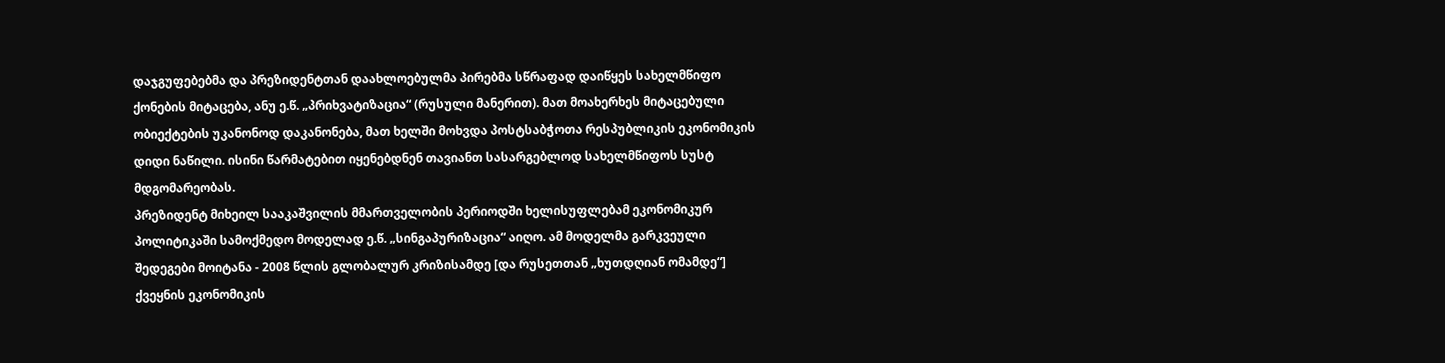დაჯგუფებებმა და პრეზიდენტთან დაახლოებულმა პირებმა სწრაფად დაიწყეს სახელმწიფო ქონების მიტაცება, ანუ ე.წ. „პრიხვატიზაცია“ (რუსული მანერით). მათ მოახერხეს მიტაცებული ობიექტების უკანონოდ დაკანონება, მათ ხელში მოხვდა პოსტსაბჭოთა რესპუბლიკის ეკონომიკის დიდი ნაწილი. ისინი წარმატებით იყენებდნენ თავიანთ სასარგებლოდ სახელმწიფოს სუსტ მდგომარეობას.
პრეზიდენტ მიხეილ სააკაშვილის მმართველობის პერიოდში ხელისუფლებამ ეკონომიკურ პოლიტიკაში სამოქმედო მოდელად ე.წ. „სინგაპურიზაცია“ აიღო. ამ მოდელმა გარკვეული შედეგები მოიტანა - 2008 წლის გლობალურ კრიზისამდე [და რუსეთთან „ხუთდღიან ომამდე“] ქვეყნის ეკონომიკის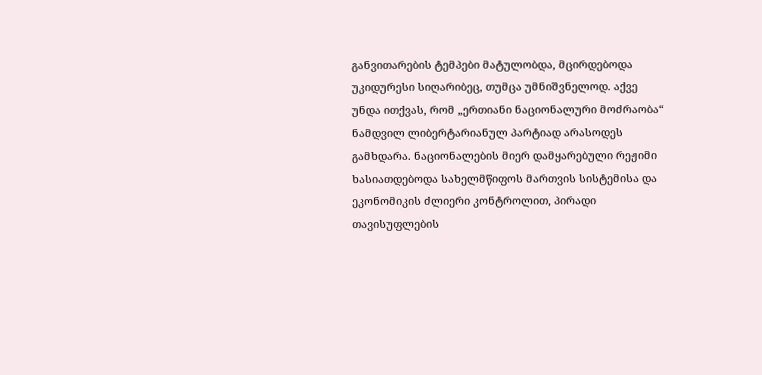განვითარების ტემპები მატულობდა, მცირდებოდა უკიდურესი სიღარიბეც, თუმცა უმნიშვნელოდ. აქვე უნდა ითქვას, რომ „ერთიანი ნაციონალური მოძრაობა“ ნამდვილ ლიბერტარიანულ პარტიად არასოდეს გამხდარა. ნაციონალების მიერ დამყარებული რეჟიმი ხასიათდებოდა სახელმწიფოს მართვის სისტემისა და ეკონომიკის ძლიერი კონტროლით, პირადი თავისუფლების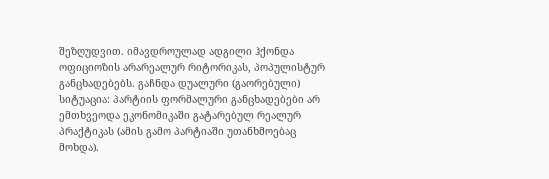შეზღუდვით. იმავდროულად ადგილი ჰქონდა ოფიციოზის არარეალურ რიტორიკას, პოპულისტურ განცხადებებს. გაჩნდა დუალური (გაორებული) სიტუაცია: პარტიის ფორმალური განცხადებები არ ემთხვეოდა ეკონომიკაში გატარებულ რეალურ პრაქტიკას (ამის გამო პარტიაში უთანხმოებაც მოხდა).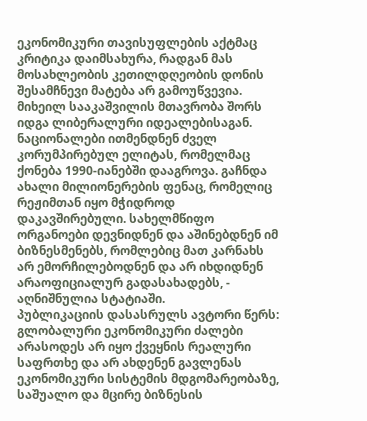ეკონომიკური თავისუფლების აქტმაც კრიტიკა დაიმსახურა, რადგან მას მოსახლეობის კეთილდღეობის დონის შესამჩნევი მატება არ გამოუწვევია.
მიხეილ სააკაშვილის მთავრობა შორს იდგა ლიბერალური იდეალებისაგან. ნაციონალები ითმენდნენ ძველ კორუმპირებულ ელიტას, რომელმაც ქონება 1990-იანებში დააგროვა. გაჩნდა ახალი მილიონერების ფენაც, რომელიც რეჟიმთან იყო მჭიდროდ დაკავშირებული. სახელმწიფო ორგანოები დევნიდნენ და აშინებდნენ იმ ბიზნესმენებს, რომლებიც მათ კარნახს არ ემორჩილებოდნენ და არ იხდიდნენ არაოფიციალურ გადასახადებს, - აღნიშნულია სტატიაში.
პუბლიკაციის დასასრულს ავტორი წერს: გლობალური ეკონომიკური ძალები არასოდეს არ იყო ქვეყნის რეალური საფრთხე და არ ახდენენ გავლენას ეკონომიკური სისტემის მდგომარეობაზე, საშუალო და მცირე ბიზნესის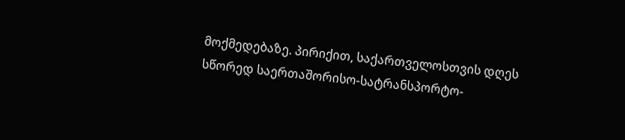მოქმედებაზე. პირიქით, საქართველოსთვის დღეს სწორედ საერთაშორისო-სატრანსპორტო-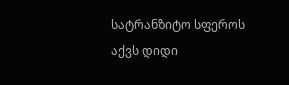სატრანზიტო სფეროს აქვს დიდი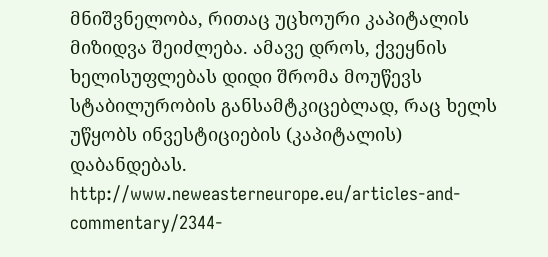მნიშვნელობა, რითაც უცხოური კაპიტალის მიზიდვა შეიძლება. ამავე დროს, ქვეყნის ხელისუფლებას დიდი შრომა მოუწევს სტაბილურობის განსამტკიცებლად, რაც ხელს უწყობს ინვესტიციების (კაპიტალის) დაბანდებას.
http://www.neweasterneurope.eu/articles-and-commentary/2344-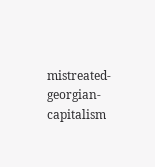mistreated-georgian-capitalism